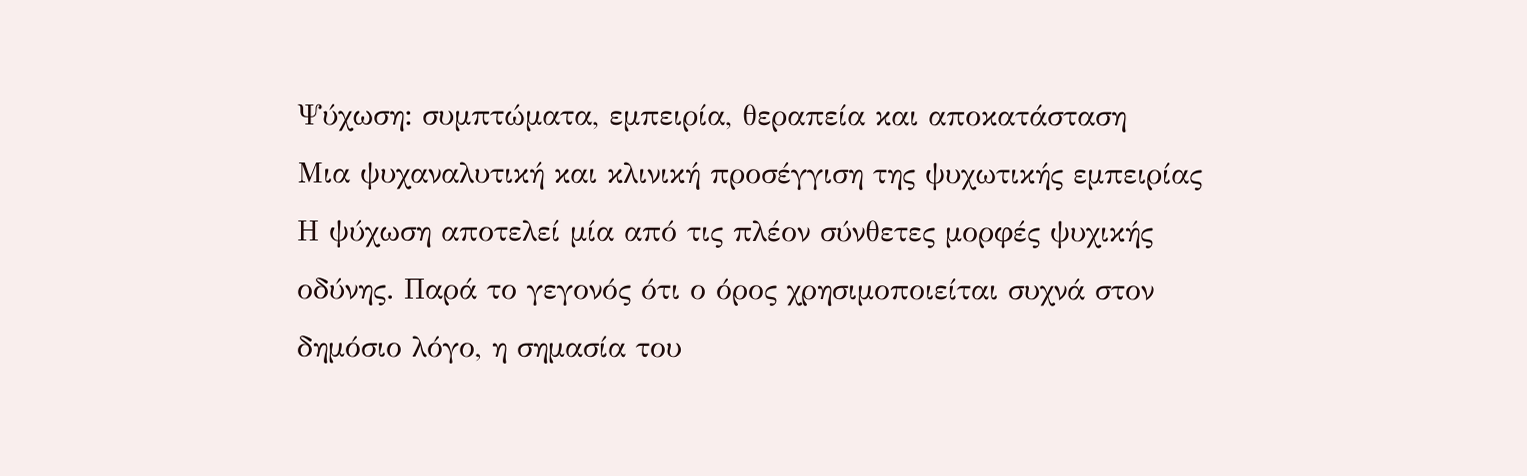Ψύχωση: συμπτώματα, εμπειρία, θεραπεία και αποκατάσταση
Μια ψυχαναλυτική και κλινική προσέγγιση της ψυχωτικής εμπειρίας
Η ψύχωση αποτελεί μία από τις πλέον σύνθετες μορφές ψυχικής οδύνης. Παρά το γεγονός ότι ο όρος χρησιμοποιείται συχνά στον δημόσιο λόγο, η σημασία του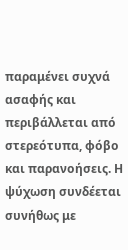παραμένει συχνά ασαφής και περιβάλλεται από στερεότυπα, φόβο και παρανοήσεις. Η ψύχωση συνδέεται συνήθως με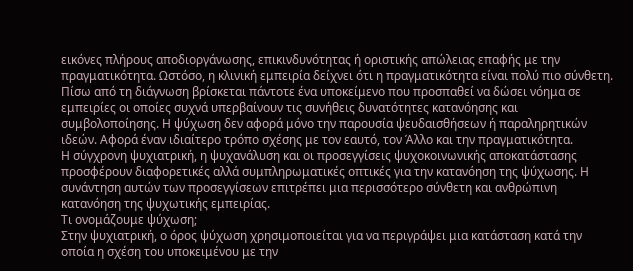εικόνες πλήρους αποδιοργάνωσης, επικινδυνότητας ή οριστικής απώλειας επαφής με την πραγματικότητα. Ωστόσο, η κλινική εμπειρία δείχνει ότι η πραγματικότητα είναι πολύ πιο σύνθετη.
Πίσω από τη διάγνωση βρίσκεται πάντοτε ένα υποκείμενο που προσπαθεί να δώσει νόημα σε εμπειρίες οι οποίες συχνά υπερβαίνουν τις συνήθεις δυνατότητες κατανόησης και συμβολοποίησης. Η ψύχωση δεν αφορά μόνο την παρουσία ψευδαισθήσεων ή παραληρητικών ιδεών. Αφορά έναν ιδιαίτερο τρόπο σχέσης με τον εαυτό, τον Άλλο και την πραγματικότητα.
Η σύγχρονη ψυχιατρική, η ψυχανάλυση και οι προσεγγίσεις ψυχοκοινωνικής αποκατάστασης προσφέρουν διαφορετικές αλλά συμπληρωματικές οπτικές για την κατανόηση της ψύχωσης. Η συνάντηση αυτών των προσεγγίσεων επιτρέπει μια περισσότερο σύνθετη και ανθρώπινη κατανόηση της ψυχωτικής εμπειρίας.
Τι ονομάζουμε ψύχωση;
Στην ψυχιατρική, ο όρος ψύχωση χρησιμοποιείται για να περιγράψει μια κατάσταση κατά την οποία η σχέση του υποκειμένου με την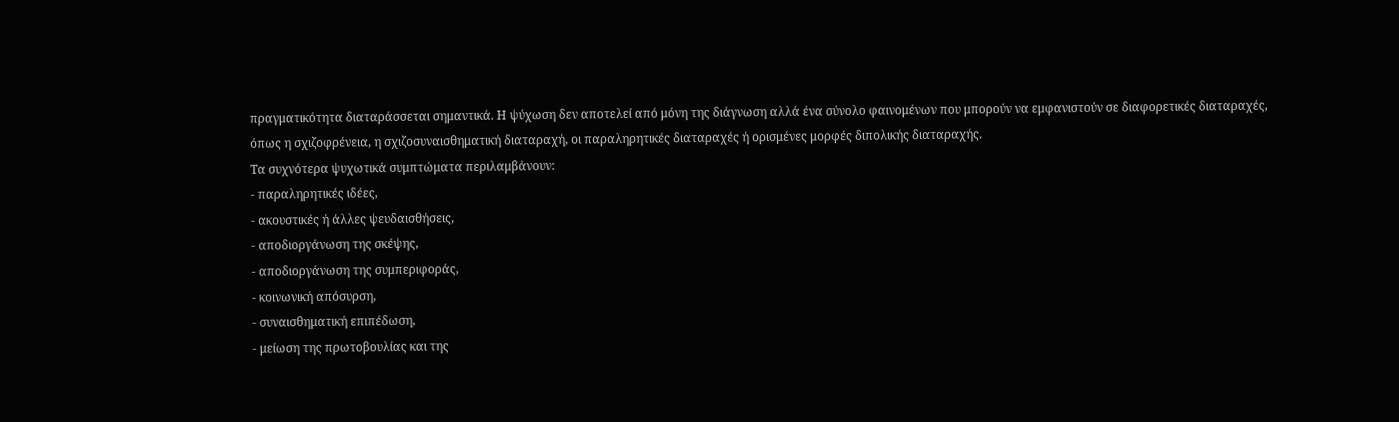πραγματικότητα διαταράσσεται σημαντικά. Η ψύχωση δεν αποτελεί από μόνη της διάγνωση αλλά ένα σύνολο φαινομένων που μπορούν να εμφανιστούν σε διαφορετικές διαταραχές, όπως η σχιζοφρένεια, η σχιζοσυναισθηματική διαταραχή, οι παραληρητικές διαταραχές ή ορισμένες μορφές διπολικής διαταραχής.
Τα συχνότερα ψυχωτικά συμπτώματα περιλαμβάνουν:
- παραληρητικές ιδέες,
- ακουστικές ή άλλες ψευδαισθήσεις,
- αποδιοργάνωση της σκέψης,
- αποδιοργάνωση της συμπεριφοράς,
- κοινωνική απόσυρση,
- συναισθηματική επιπέδωση,
- μείωση της πρωτοβουλίας και της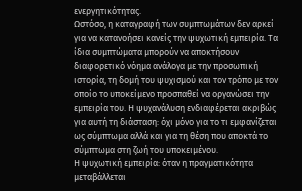ενεργητικότητας.
Ωστόσο, η καταγραφή των συμπτωμάτων δεν αρκεί για να κατανοήσει κανείς την ψυχωτική εμπειρία. Τα ίδια συμπτώματα μπορούν να αποκτήσουν διαφορετικό νόημα ανάλογα με την προσωπική ιστορία, τη δομή του ψυχισμού και τον τρόπο με τον οποίο το υποκείμενο προσπαθεί να οργανώσει την εμπειρία του. Η ψυχανάλυση ενδιαφέρεται ακριβώς για αυτή τη διάσταση: όχι μόνο για το τι εμφανίζεται ως σύμπτωμα αλλά και για τη θέση που αποκτά το σύμπτωμα στη ζωή του υποκειμένου.
Η ψυχωτική εμπειρία: όταν η πραγματικότητα μεταβάλλεται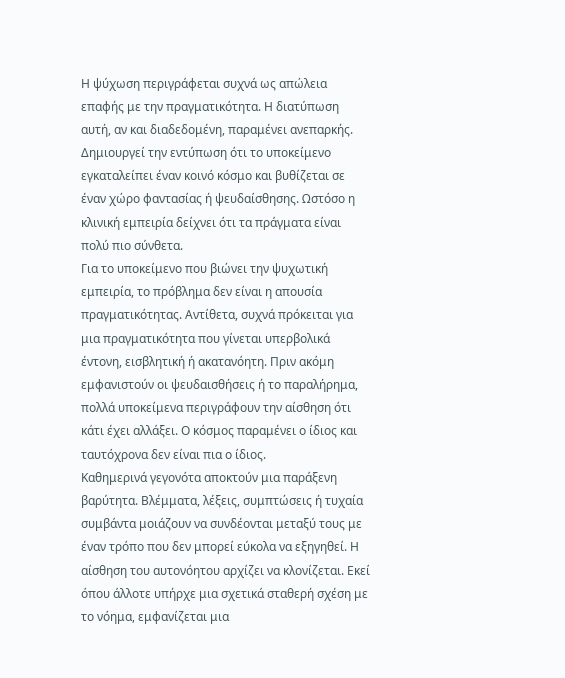Η ψύχωση περιγράφεται συχνά ως απώλεια επαφής με την πραγματικότητα. Η διατύπωση αυτή, αν και διαδεδομένη, παραμένει ανεπαρκής. Δημιουργεί την εντύπωση ότι το υποκείμενο εγκαταλείπει έναν κοινό κόσμο και βυθίζεται σε έναν χώρο φαντασίας ή ψευδαίσθησης. Ωστόσο η κλινική εμπειρία δείχνει ότι τα πράγματα είναι πολύ πιο σύνθετα.
Για το υποκείμενο που βιώνει την ψυχωτική εμπειρία, το πρόβλημα δεν είναι η απουσία πραγματικότητας. Αντίθετα, συχνά πρόκειται για μια πραγματικότητα που γίνεται υπερβολικά έντονη, εισβλητική ή ακατανόητη. Πριν ακόμη εμφανιστούν οι ψευδαισθήσεις ή το παραλήρημα, πολλά υποκείμενα περιγράφουν την αίσθηση ότι κάτι έχει αλλάξει. Ο κόσμος παραμένει ο ίδιος και ταυτόχρονα δεν είναι πια ο ίδιος.
Καθημερινά γεγονότα αποκτούν μια παράξενη βαρύτητα. Βλέμματα, λέξεις, συμπτώσεις ή τυχαία συμβάντα μοιάζουν να συνδέονται μεταξύ τους με έναν τρόπο που δεν μπορεί εύκολα να εξηγηθεί. Η αίσθηση του αυτονόητου αρχίζει να κλονίζεται. Εκεί όπου άλλοτε υπήρχε μια σχετικά σταθερή σχέση με το νόημα, εμφανίζεται μια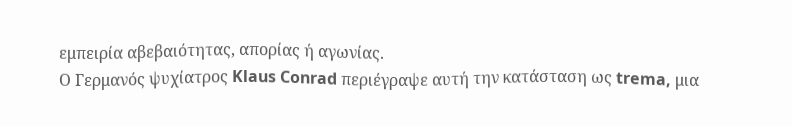εμπειρία αβεβαιότητας, απορίας ή αγωνίας.
Ο Γερμανός ψυχίατρος Klaus Conrad περιέγραψε αυτή την κατάσταση ως trema, μια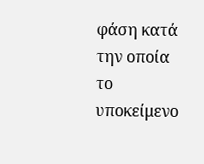φάση κατά την οποία το υποκείμενο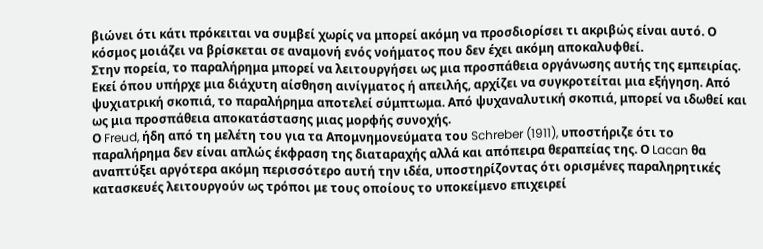βιώνει ότι κάτι πρόκειται να συμβεί χωρίς να μπορεί ακόμη να προσδιορίσει τι ακριβώς είναι αυτό. Ο κόσμος μοιάζει να βρίσκεται σε αναμονή ενός νοήματος που δεν έχει ακόμη αποκαλυφθεί.
Στην πορεία, το παραλήρημα μπορεί να λειτουργήσει ως μια προσπάθεια οργάνωσης αυτής της εμπειρίας. Εκεί όπου υπήρχε μια διάχυτη αίσθηση αινίγματος ή απειλής, αρχίζει να συγκροτείται μια εξήγηση. Από ψυχιατρική σκοπιά, το παραλήρημα αποτελεί σύμπτωμα. Από ψυχαναλυτική σκοπιά, μπορεί να ιδωθεί και ως μια προσπάθεια αποκατάστασης μιας μορφής συνοχής.
Ο Freud, ήδη από τη μελέτη του για τα Απομνημονεύματα του Schreber (1911), υποστήριζε ότι το παραλήρημα δεν είναι απλώς έκφραση της διαταραχής αλλά και απόπειρα θεραπείας της. Ο Lacan θα αναπτύξει αργότερα ακόμη περισσότερο αυτή την ιδέα, υποστηρίζοντας ότι ορισμένες παραληρητικές κατασκευές λειτουργούν ως τρόποι με τους οποίους το υποκείμενο επιχειρεί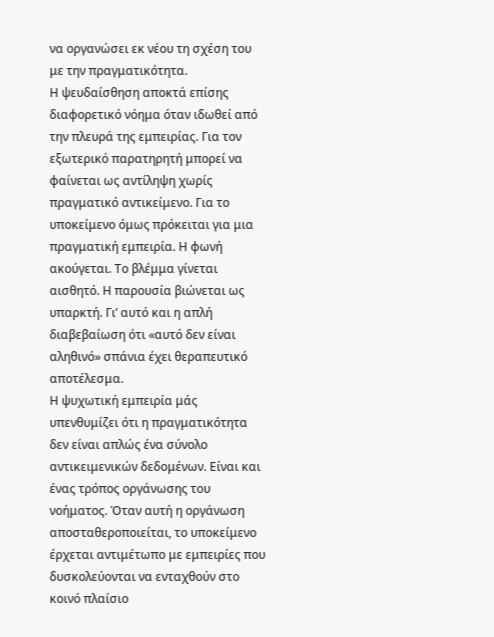να οργανώσει εκ νέου τη σχέση του με την πραγματικότητα.
Η ψευδαίσθηση αποκτά επίσης διαφορετικό νόημα όταν ιδωθεί από την πλευρά της εμπειρίας. Για τον εξωτερικό παρατηρητή μπορεί να φαίνεται ως αντίληψη χωρίς πραγματικό αντικείμενο. Για το υποκείμενο όμως πρόκειται για μια πραγματική εμπειρία. Η φωνή ακούγεται. Το βλέμμα γίνεται αισθητό. Η παρουσία βιώνεται ως υπαρκτή. Γι’ αυτό και η απλή διαβεβαίωση ότι «αυτό δεν είναι αληθινό» σπάνια έχει θεραπευτικό αποτέλεσμα.
Η ψυχωτική εμπειρία μάς υπενθυμίζει ότι η πραγματικότητα δεν είναι απλώς ένα σύνολο αντικειμενικών δεδομένων. Είναι και ένας τρόπος οργάνωσης του νοήματος. Όταν αυτή η οργάνωση αποσταθεροποιείται, το υποκείμενο έρχεται αντιμέτωπο με εμπειρίες που δυσκολεύονται να ενταχθούν στο κοινό πλαίσιο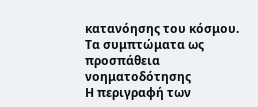κατανόησης του κόσμου.
Τα συμπτώματα ως προσπάθεια νοηματοδότησης
Η περιγραφή των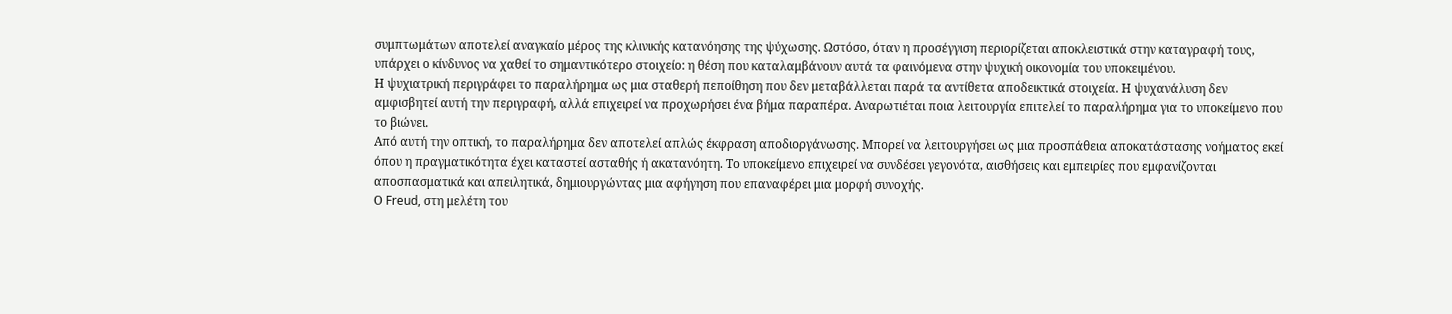συμπτωμάτων αποτελεί αναγκαίο μέρος της κλινικής κατανόησης της ψύχωσης. Ωστόσο, όταν η προσέγγιση περιορίζεται αποκλειστικά στην καταγραφή τους, υπάρχει ο κίνδυνος να χαθεί το σημαντικότερο στοιχείο: η θέση που καταλαμβάνουν αυτά τα φαινόμενα στην ψυχική οικονομία του υποκειμένου.
Η ψυχιατρική περιγράφει το παραλήρημα ως μια σταθερή πεποίθηση που δεν μεταβάλλεται παρά τα αντίθετα αποδεικτικά στοιχεία. Η ψυχανάλυση δεν αμφισβητεί αυτή την περιγραφή, αλλά επιχειρεί να προχωρήσει ένα βήμα παραπέρα. Αναρωτιέται ποια λειτουργία επιτελεί το παραλήρημα για το υποκείμενο που το βιώνει.
Από αυτή την οπτική, το παραλήρημα δεν αποτελεί απλώς έκφραση αποδιοργάνωσης. Μπορεί να λειτουργήσει ως μια προσπάθεια αποκατάστασης νοήματος εκεί όπου η πραγματικότητα έχει καταστεί ασταθής ή ακατανόητη. Το υποκείμενο επιχειρεί να συνδέσει γεγονότα, αισθήσεις και εμπειρίες που εμφανίζονται αποσπασματικά και απειλητικά, δημιουργώντας μια αφήγηση που επαναφέρει μια μορφή συνοχής.
Ο Freud, στη μελέτη του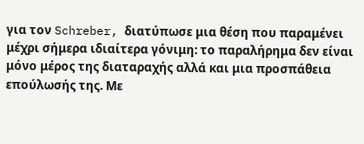για τον Schreber, διατύπωσε μια θέση που παραμένει μέχρι σήμερα ιδιαίτερα γόνιμη: το παραλήρημα δεν είναι μόνο μέρος της διαταραχής αλλά και μια προσπάθεια επούλωσής της. Με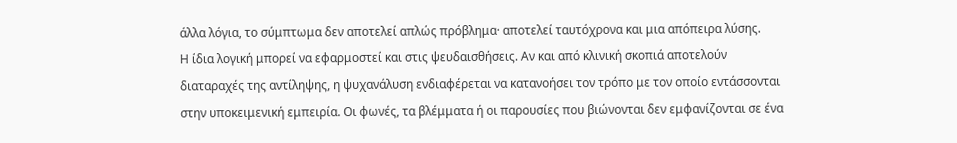άλλα λόγια, το σύμπτωμα δεν αποτελεί απλώς πρόβλημα· αποτελεί ταυτόχρονα και μια απόπειρα λύσης.
Η ίδια λογική μπορεί να εφαρμοστεί και στις ψευδαισθήσεις. Αν και από κλινική σκοπιά αποτελούν διαταραχές της αντίληψης, η ψυχανάλυση ενδιαφέρεται να κατανοήσει τον τρόπο με τον οποίο εντάσσονται στην υποκειμενική εμπειρία. Οι φωνές, τα βλέμματα ή οι παρουσίες που βιώνονται δεν εμφανίζονται σε ένα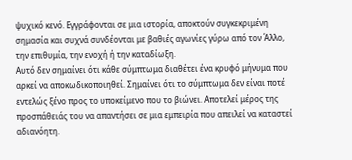ψυχικό κενό. Εγγράφονται σε μια ιστορία, αποκτούν συγκεκριμένη σημασία και συχνά συνδέονται με βαθιές αγωνίες γύρω από τον Άλλο, την επιθυμία, την ενοχή ή την καταδίωξη.
Αυτό δεν σημαίνει ότι κάθε σύμπτωμα διαθέτει ένα κρυφό μήνυμα που αρκεί να αποκωδικοποιηθεί. Σημαίνει ότι το σύμπτωμα δεν είναι ποτέ εντελώς ξένο προς το υποκείμενο που το βιώνει. Αποτελεί μέρος της προσπάθειάς του να απαντήσει σε μια εμπειρία που απειλεί να καταστεί αδιανόητη.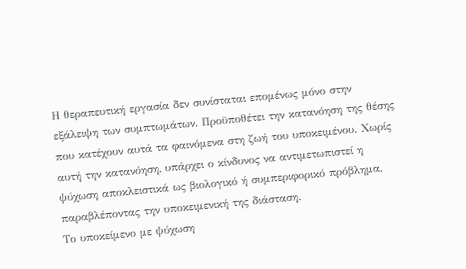Η θεραπευτική εργασία δεν συνίσταται επομένως μόνο στην εξάλειψη των συμπτωμάτων. Προϋποθέτει την κατανόηση της θέσης που κατέχουν αυτά τα φαινόμενα στη ζωή του υποκειμένου. Χωρίς αυτή την κατανόηση, υπάρχει ο κίνδυνος να αντιμετωπιστεί η ψύχωση αποκλειστικά ως βιολογικό ή συμπεριφορικό πρόβλημα, παραβλέποντας την υποκειμενική της διάσταση.
Το υποκείμενο με ψύχωση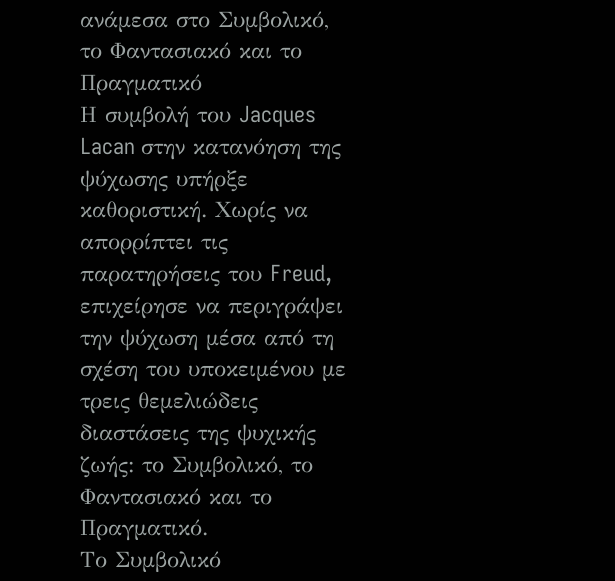ανάμεσα στο Συμβολικό, το Φαντασιακό και το Πραγματικό
Η συμβολή του Jacques Lacan στην κατανόηση της ψύχωσης υπήρξε καθοριστική. Χωρίς να απορρίπτει τις παρατηρήσεις του Freud, επιχείρησε να περιγράψει την ψύχωση μέσα από τη σχέση του υποκειμένου με τρεις θεμελιώδεις διαστάσεις της ψυχικής ζωής: το Συμβολικό, το Φαντασιακό και το Πραγματικό.
Το Συμβολικό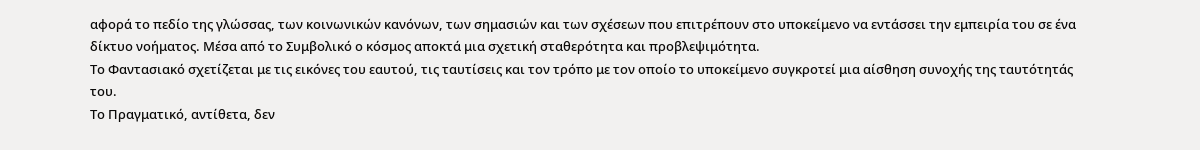αφορά το πεδίο της γλώσσας, των κοινωνικών κανόνων, των σημασιών και των σχέσεων που επιτρέπουν στο υποκείμενο να εντάσσει την εμπειρία του σε ένα δίκτυο νοήματος. Μέσα από το Συμβολικό ο κόσμος αποκτά μια σχετική σταθερότητα και προβλεψιμότητα.
Το Φαντασιακό σχετίζεται με τις εικόνες του εαυτού, τις ταυτίσεις και τον τρόπο με τον οποίο το υποκείμενο συγκροτεί μια αίσθηση συνοχής της ταυτότητάς του.
Το Πραγματικό, αντίθετα, δεν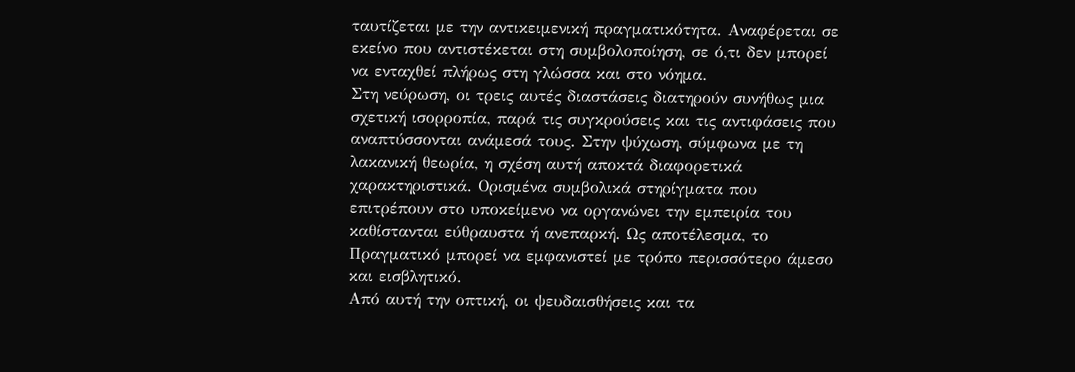ταυτίζεται με την αντικειμενική πραγματικότητα. Αναφέρεται σε εκείνο που αντιστέκεται στη συμβολοποίηση, σε ό,τι δεν μπορεί να ενταχθεί πλήρως στη γλώσσα και στο νόημα.
Στη νεύρωση, οι τρεις αυτές διαστάσεις διατηρούν συνήθως μια σχετική ισορροπία, παρά τις συγκρούσεις και τις αντιφάσεις που αναπτύσσονται ανάμεσά τους. Στην ψύχωση, σύμφωνα με τη λακανική θεωρία, η σχέση αυτή αποκτά διαφορετικά χαρακτηριστικά. Ορισμένα συμβολικά στηρίγματα που επιτρέπουν στο υποκείμενο να οργανώνει την εμπειρία του καθίστανται εύθραυστα ή ανεπαρκή. Ως αποτέλεσμα, το Πραγματικό μπορεί να εμφανιστεί με τρόπο περισσότερο άμεσο και εισβλητικό.
Από αυτή την οπτική, οι ψευδαισθήσεις και τα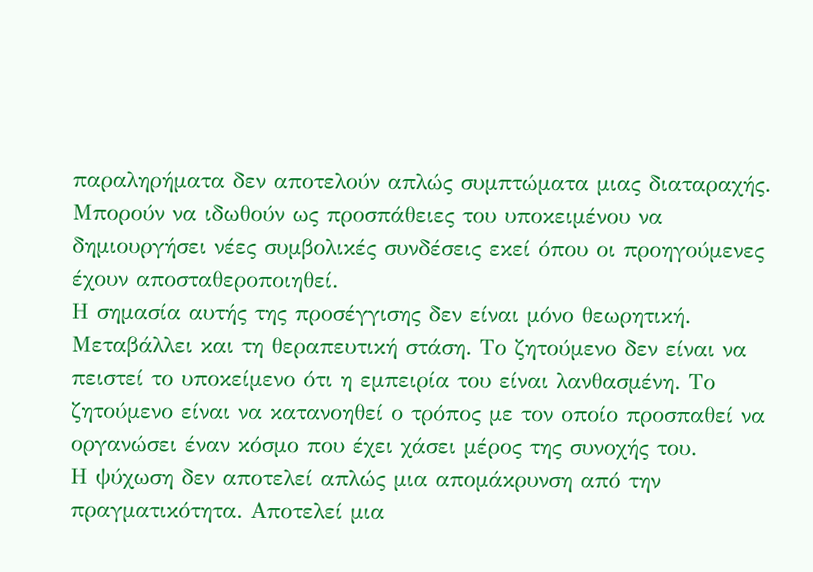παραληρήματα δεν αποτελούν απλώς συμπτώματα μιας διαταραχής. Μπορούν να ιδωθούν ως προσπάθειες του υποκειμένου να δημιουργήσει νέες συμβολικές συνδέσεις εκεί όπου οι προηγούμενες έχουν αποσταθεροποιηθεί.
Η σημασία αυτής της προσέγγισης δεν είναι μόνο θεωρητική. Μεταβάλλει και τη θεραπευτική στάση. Το ζητούμενο δεν είναι να πειστεί το υποκείμενο ότι η εμπειρία του είναι λανθασμένη. Το ζητούμενο είναι να κατανοηθεί ο τρόπος με τον οποίο προσπαθεί να οργανώσει έναν κόσμο που έχει χάσει μέρος της συνοχής του.
Η ψύχωση δεν αποτελεί απλώς μια απομάκρυνση από την πραγματικότητα. Αποτελεί μια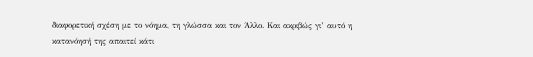διαφορετική σχέση με το νόημα, τη γλώσσα και τον Άλλο. Και ακριβώς γι’ αυτό η κατανόησή της απαιτεί κάτι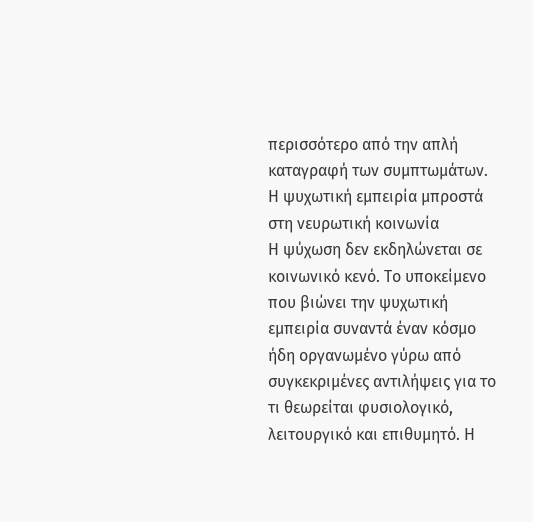περισσότερο από την απλή καταγραφή των συμπτωμάτων.
Η ψυχωτική εμπειρία μπροστά στη νευρωτική κοινωνία
Η ψύχωση δεν εκδηλώνεται σε κοινωνικό κενό. Το υποκείμενο που βιώνει την ψυχωτική εμπειρία συναντά έναν κόσμο ήδη οργανωμένο γύρω από συγκεκριμένες αντιλήψεις για το τι θεωρείται φυσιολογικό, λειτουργικό και επιθυμητό. Η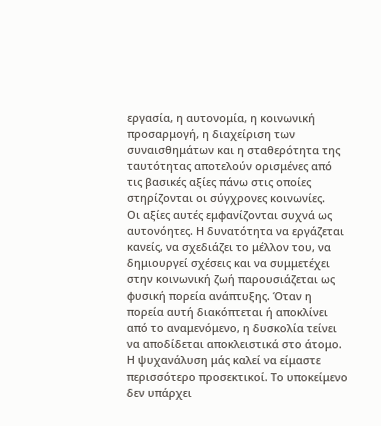εργασία, η αυτονομία, η κοινωνική προσαρμογή, η διαχείριση των συναισθημάτων και η σταθερότητα της ταυτότητας αποτελούν ορισμένες από τις βασικές αξίες πάνω στις οποίες στηρίζονται οι σύγχρονες κοινωνίες.
Οι αξίες αυτές εμφανίζονται συχνά ως αυτονόητες. Η δυνατότητα να εργάζεται κανείς, να σχεδιάζει το μέλλον του, να δημιουργεί σχέσεις και να συμμετέχει στην κοινωνική ζωή παρουσιάζεται ως φυσική πορεία ανάπτυξης. Όταν η πορεία αυτή διακόπτεται ή αποκλίνει από το αναμενόμενο, η δυσκολία τείνει να αποδίδεται αποκλειστικά στο άτομο.
Η ψυχανάλυση μάς καλεί να είμαστε περισσότερο προσεκτικοί. Το υποκείμενο δεν υπάρχει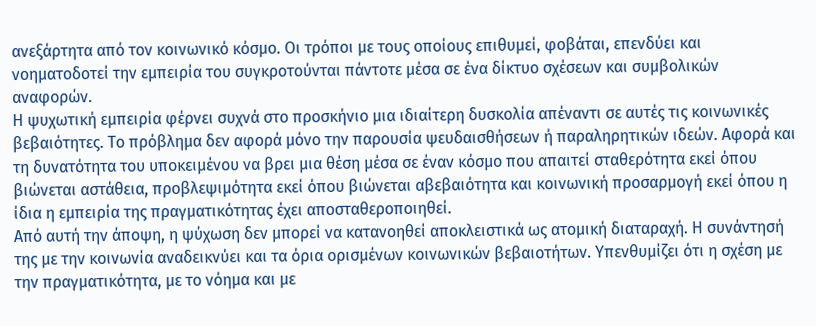ανεξάρτητα από τον κοινωνικό κόσμο. Οι τρόποι με τους οποίους επιθυμεί, φοβάται, επενδύει και νοηματοδοτεί την εμπειρία του συγκροτούνται πάντοτε μέσα σε ένα δίκτυο σχέσεων και συμβολικών αναφορών.
Η ψυχωτική εμπειρία φέρνει συχνά στο προσκήνιο μια ιδιαίτερη δυσκολία απέναντι σε αυτές τις κοινωνικές βεβαιότητες. Το πρόβλημα δεν αφορά μόνο την παρουσία ψευδαισθήσεων ή παραληρητικών ιδεών. Αφορά και τη δυνατότητα του υποκειμένου να βρει μια θέση μέσα σε έναν κόσμο που απαιτεί σταθερότητα εκεί όπου βιώνεται αστάθεια, προβλεψιμότητα εκεί όπου βιώνεται αβεβαιότητα και κοινωνική προσαρμογή εκεί όπου η ίδια η εμπειρία της πραγματικότητας έχει αποσταθεροποιηθεί.
Από αυτή την άποψη, η ψύχωση δεν μπορεί να κατανοηθεί αποκλειστικά ως ατομική διαταραχή. Η συνάντησή της με την κοινωνία αναδεικνύει και τα όρια ορισμένων κοινωνικών βεβαιοτήτων. Υπενθυμίζει ότι η σχέση με την πραγματικότητα, με το νόημα και με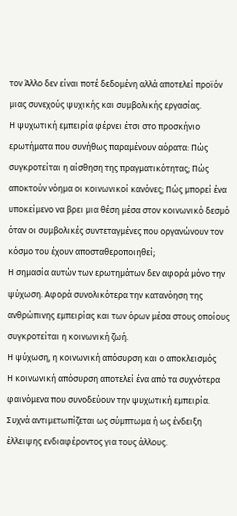τον Άλλο δεν είναι ποτέ δεδομένη αλλά αποτελεί προϊόν μιας συνεχούς ψυχικής και συμβολικής εργασίας.
Η ψυχωτική εμπειρία φέρνει έτσι στο προσκήνιο ερωτήματα που συνήθως παραμένουν αόρατα: Πώς συγκροτείται η αίσθηση της πραγματικότητας; Πώς αποκτούν νόημα οι κοινωνικοί κανόνες; Πώς μπορεί ένα υποκείμενο να βρει μια θέση μέσα στον κοινωνικό δεσμό όταν οι συμβολικές συντεταγμένες που οργανώνουν τον κόσμο του έχουν αποσταθεροποιηθεί;
Η σημασία αυτών των ερωτημάτων δεν αφορά μόνο την ψύχωση. Αφορά συνολικότερα την κατανόηση της ανθρώπινης εμπειρίας και των όρων μέσα στους οποίους συγκροτείται η κοινωνική ζωή.
Η ψύχωση, η κοινωνική απόσυρση και ο αποκλεισμός
Η κοινωνική απόσυρση αποτελεί ένα από τα συχνότερα φαινόμενα που συνοδεύουν την ψυχωτική εμπειρία. Συχνά αντιμετωπίζεται ως σύμπτωμα ή ως ένδειξη έλλειψης ενδιαφέροντος για τους άλλους.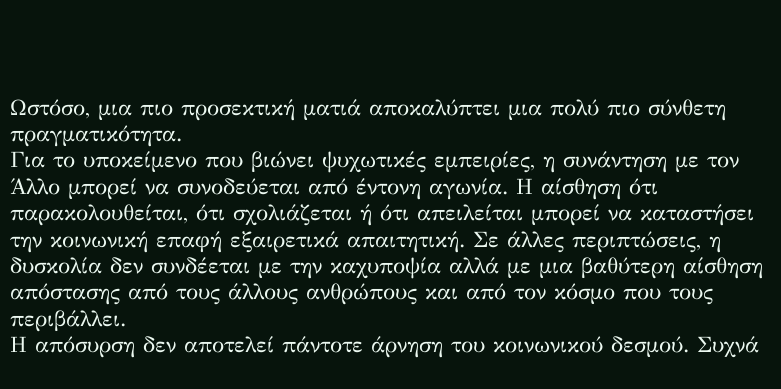Ωστόσο, μια πιο προσεκτική ματιά αποκαλύπτει μια πολύ πιο σύνθετη πραγματικότητα.
Για το υποκείμενο που βιώνει ψυχωτικές εμπειρίες, η συνάντηση με τον Άλλο μπορεί να συνοδεύεται από έντονη αγωνία. Η αίσθηση ότι παρακολουθείται, ότι σχολιάζεται ή ότι απειλείται μπορεί να καταστήσει την κοινωνική επαφή εξαιρετικά απαιτητική. Σε άλλες περιπτώσεις, η δυσκολία δεν συνδέεται με την καχυποψία αλλά με μια βαθύτερη αίσθηση απόστασης από τους άλλους ανθρώπους και από τον κόσμο που τους περιβάλλει.
Η απόσυρση δεν αποτελεί πάντοτε άρνηση του κοινωνικού δεσμού. Συχνά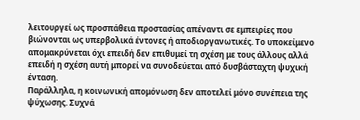λειτουργεί ως προσπάθεια προστασίας απέναντι σε εμπειρίες που βιώνονται ως υπερβολικά έντονες ή αποδιοργανωτικές. Το υποκείμενο απομακρύνεται όχι επειδή δεν επιθυμεί τη σχέση με τους άλλους αλλά επειδή η σχέση αυτή μπορεί να συνοδεύεται από δυσβάσταχτη ψυχική ένταση.
Παράλληλα, η κοινωνική απομόνωση δεν αποτελεί μόνο συνέπεια της ψύχωσης. Συχνά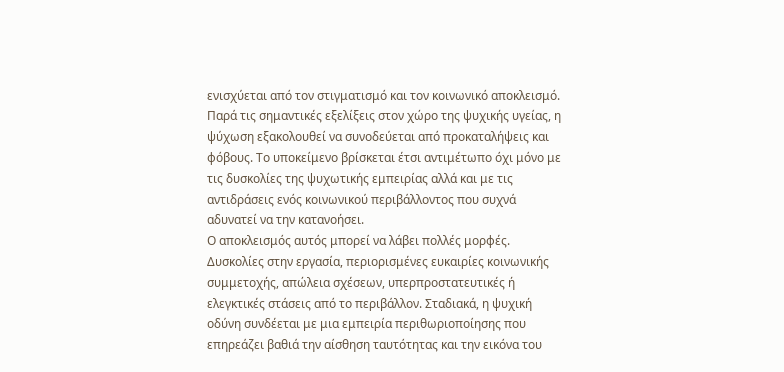ενισχύεται από τον στιγματισμό και τον κοινωνικό αποκλεισμό. Παρά τις σημαντικές εξελίξεις στον χώρο της ψυχικής υγείας, η ψύχωση εξακολουθεί να συνοδεύεται από προκαταλήψεις και φόβους. Το υποκείμενο βρίσκεται έτσι αντιμέτωπο όχι μόνο με τις δυσκολίες της ψυχωτικής εμπειρίας αλλά και με τις αντιδράσεις ενός κοινωνικού περιβάλλοντος που συχνά αδυνατεί να την κατανοήσει.
Ο αποκλεισμός αυτός μπορεί να λάβει πολλές μορφές. Δυσκολίες στην εργασία, περιορισμένες ευκαιρίες κοινωνικής συμμετοχής, απώλεια σχέσεων, υπερπροστατευτικές ή ελεγκτικές στάσεις από το περιβάλλον. Σταδιακά, η ψυχική οδύνη συνδέεται με μια εμπειρία περιθωριοποίησης που επηρεάζει βαθιά την αίσθηση ταυτότητας και την εικόνα του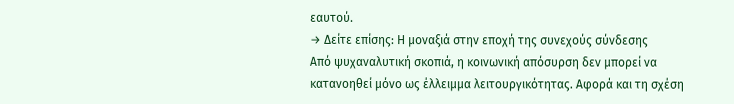εαυτού.
→ Δείτε επίσης: Η μοναξιά στην εποχή της συνεχούς σύνδεσης
Από ψυχαναλυτική σκοπιά, η κοινωνική απόσυρση δεν μπορεί να κατανοηθεί μόνο ως έλλειμμα λειτουργικότητας. Αφορά και τη σχέση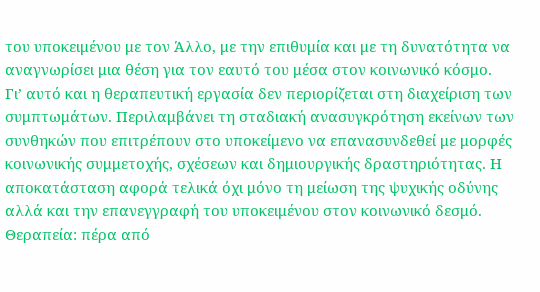του υποκειμένου με τον Άλλο, με την επιθυμία και με τη δυνατότητα να αναγνωρίσει μια θέση για τον εαυτό του μέσα στον κοινωνικό κόσμο.
Γι’ αυτό και η θεραπευτική εργασία δεν περιορίζεται στη διαχείριση των συμπτωμάτων. Περιλαμβάνει τη σταδιακή ανασυγκρότηση εκείνων των συνθηκών που επιτρέπουν στο υποκείμενο να επανασυνδεθεί με μορφές κοινωνικής συμμετοχής, σχέσεων και δημιουργικής δραστηριότητας. Η αποκατάσταση αφορά τελικά όχι μόνο τη μείωση της ψυχικής οδύνης αλλά και την επανεγγραφή του υποκειμένου στον κοινωνικό δεσμό.
Θεραπεία: πέρα από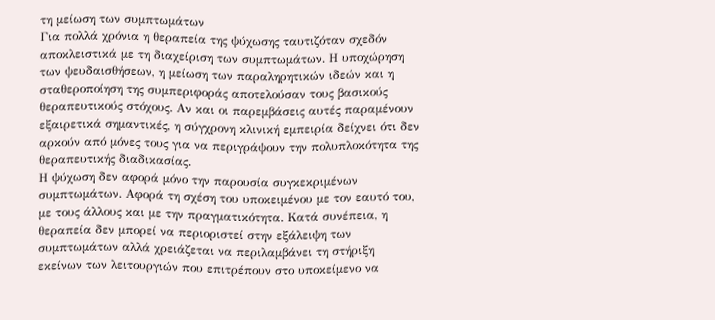τη μείωση των συμπτωμάτων
Για πολλά χρόνια η θεραπεία της ψύχωσης ταυτιζόταν σχεδόν αποκλειστικά με τη διαχείριση των συμπτωμάτων. Η υποχώρηση των ψευδαισθήσεων, η μείωση των παραληρητικών ιδεών και η σταθεροποίηση της συμπεριφοράς αποτελούσαν τους βασικούς θεραπευτικούς στόχους. Αν και οι παρεμβάσεις αυτές παραμένουν εξαιρετικά σημαντικές, η σύγχρονη κλινική εμπειρία δείχνει ότι δεν αρκούν από μόνες τους για να περιγράψουν την πολυπλοκότητα της θεραπευτικής διαδικασίας.
Η ψύχωση δεν αφορά μόνο την παρουσία συγκεκριμένων συμπτωμάτων. Αφορά τη σχέση του υποκειμένου με τον εαυτό του, με τους άλλους και με την πραγματικότητα. Κατά συνέπεια, η θεραπεία δεν μπορεί να περιοριστεί στην εξάλειψη των συμπτωμάτων αλλά χρειάζεται να περιλαμβάνει τη στήριξη εκείνων των λειτουργιών που επιτρέπουν στο υποκείμενο να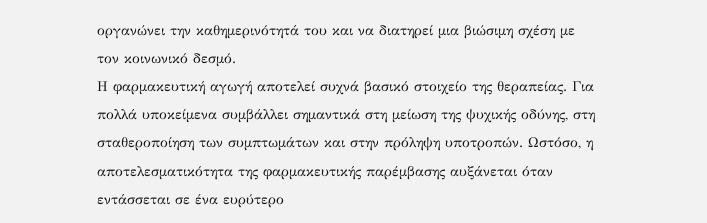οργανώνει την καθημερινότητά του και να διατηρεί μια βιώσιμη σχέση με τον κοινωνικό δεσμό.
Η φαρμακευτική αγωγή αποτελεί συχνά βασικό στοιχείο της θεραπείας. Για πολλά υποκείμενα συμβάλλει σημαντικά στη μείωση της ψυχικής οδύνης, στη σταθεροποίηση των συμπτωμάτων και στην πρόληψη υποτροπών. Ωστόσο, η αποτελεσματικότητα της φαρμακευτικής παρέμβασης αυξάνεται όταν εντάσσεται σε ένα ευρύτερο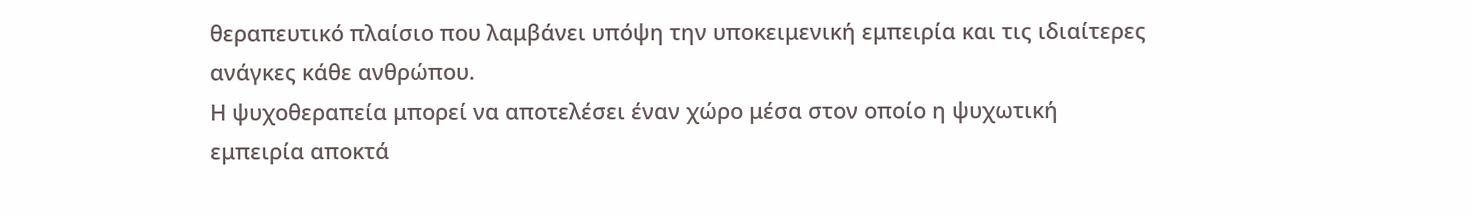θεραπευτικό πλαίσιο που λαμβάνει υπόψη την υποκειμενική εμπειρία και τις ιδιαίτερες ανάγκες κάθε ανθρώπου.
Η ψυχοθεραπεία μπορεί να αποτελέσει έναν χώρο μέσα στον οποίο η ψυχωτική εμπειρία αποκτά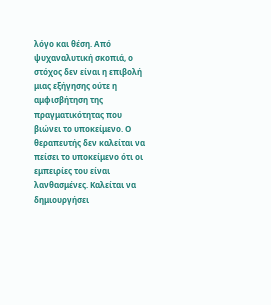λόγο και θέση. Από ψυχαναλυτική σκοπιά, ο στόχος δεν είναι η επιβολή μιας εξήγησης ούτε η αμφισβήτηση της πραγματικότητας που βιώνει το υποκείμενο. Ο θεραπευτής δεν καλείται να πείσει το υποκείμενο ότι οι εμπειρίες του είναι λανθασμένες. Καλείται να δημιουργήσει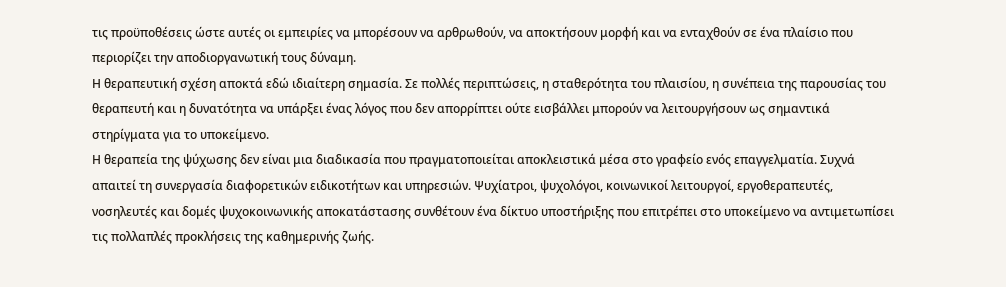τις προϋποθέσεις ώστε αυτές οι εμπειρίες να μπορέσουν να αρθρωθούν, να αποκτήσουν μορφή και να ενταχθούν σε ένα πλαίσιο που περιορίζει την αποδιοργανωτική τους δύναμη.
Η θεραπευτική σχέση αποκτά εδώ ιδιαίτερη σημασία. Σε πολλές περιπτώσεις, η σταθερότητα του πλαισίου, η συνέπεια της παρουσίας του θεραπευτή και η δυνατότητα να υπάρξει ένας λόγος που δεν απορρίπτει ούτε εισβάλλει μπορούν να λειτουργήσουν ως σημαντικά στηρίγματα για το υποκείμενο.
Η θεραπεία της ψύχωσης δεν είναι μια διαδικασία που πραγματοποιείται αποκλειστικά μέσα στο γραφείο ενός επαγγελματία. Συχνά απαιτεί τη συνεργασία διαφορετικών ειδικοτήτων και υπηρεσιών. Ψυχίατροι, ψυχολόγοι, κοινωνικοί λειτουργοί, εργοθεραπευτές, νοσηλευτές και δομές ψυχοκοινωνικής αποκατάστασης συνθέτουν ένα δίκτυο υποστήριξης που επιτρέπει στο υποκείμενο να αντιμετωπίσει τις πολλαπλές προκλήσεις της καθημερινής ζωής.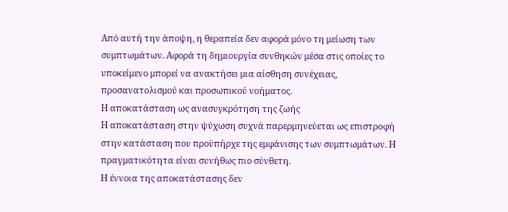Από αυτή την άποψη, η θεραπεία δεν αφορά μόνο τη μείωση των συμπτωμάτων. Αφορά τη δημιουργία συνθηκών μέσα στις οποίες το υποκείμενο μπορεί να ανακτήσει μια αίσθηση συνέχειας, προσανατολισμού και προσωπικού νοήματος.
Η αποκατάσταση ως ανασυγκρότηση της ζωής
Η αποκατάσταση στην ψύχωση συχνά παρερμηνεύεται ως επιστροφή στην κατάσταση που προϋπήρχε της εμφάνισης των συμπτωμάτων. Η πραγματικότητα είναι συνήθως πιο σύνθετη.
Η έννοια της αποκατάστασης δεν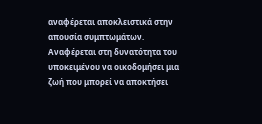αναφέρεται αποκλειστικά στην απουσία συμπτωμάτων. Αναφέρεται στη δυνατότητα του υποκειμένου να οικοδομήσει μια ζωή που μπορεί να αποκτήσει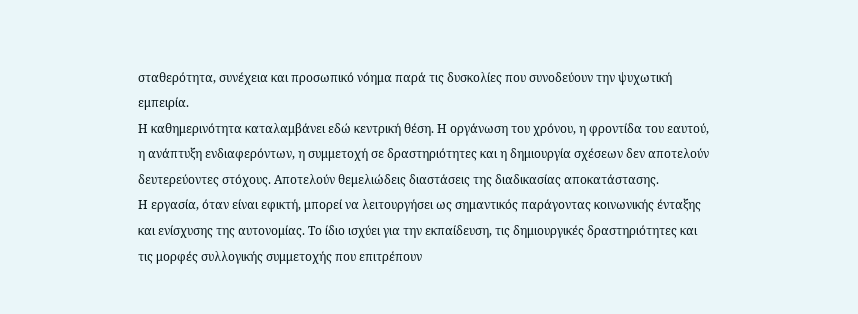σταθερότητα, συνέχεια και προσωπικό νόημα παρά τις δυσκολίες που συνοδεύουν την ψυχωτική εμπειρία.
Η καθημερινότητα καταλαμβάνει εδώ κεντρική θέση. Η οργάνωση του χρόνου, η φροντίδα του εαυτού, η ανάπτυξη ενδιαφερόντων, η συμμετοχή σε δραστηριότητες και η δημιουργία σχέσεων δεν αποτελούν δευτερεύοντες στόχους. Αποτελούν θεμελιώδεις διαστάσεις της διαδικασίας αποκατάστασης.
Η εργασία, όταν είναι εφικτή, μπορεί να λειτουργήσει ως σημαντικός παράγοντας κοινωνικής ένταξης και ενίσχυσης της αυτονομίας. Το ίδιο ισχύει για την εκπαίδευση, τις δημιουργικές δραστηριότητες και τις μορφές συλλογικής συμμετοχής που επιτρέπουν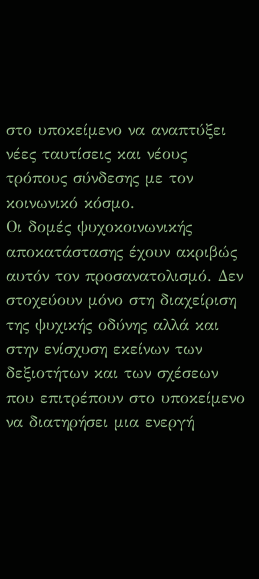στο υποκείμενο να αναπτύξει νέες ταυτίσεις και νέους τρόπους σύνδεσης με τον κοινωνικό κόσμο.
Οι δομές ψυχοκοινωνικής αποκατάστασης έχουν ακριβώς αυτόν τον προσανατολισμό. Δεν στοχεύουν μόνο στη διαχείριση της ψυχικής οδύνης αλλά και στην ενίσχυση εκείνων των δεξιοτήτων και των σχέσεων που επιτρέπουν στο υποκείμενο να διατηρήσει μια ενεργή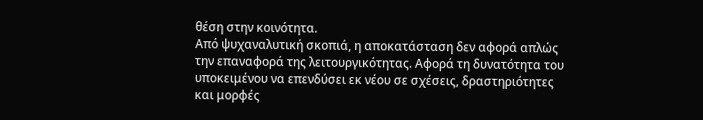θέση στην κοινότητα.
Από ψυχαναλυτική σκοπιά, η αποκατάσταση δεν αφορά απλώς την επαναφορά της λειτουργικότητας. Αφορά τη δυνατότητα του υποκειμένου να επενδύσει εκ νέου σε σχέσεις, δραστηριότητες και μορφές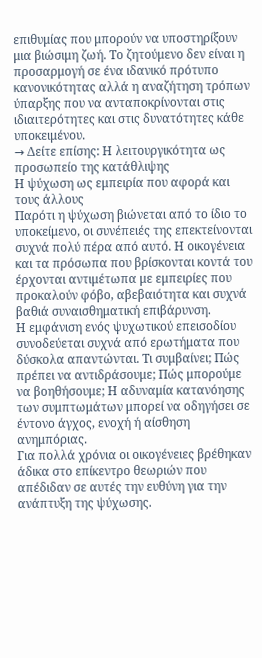επιθυμίας που μπορούν να υποστηρίξουν μια βιώσιμη ζωή. Το ζητούμενο δεν είναι η προσαρμογή σε ένα ιδανικό πρότυπο κανονικότητας αλλά η αναζήτηση τρόπων ύπαρξης που να ανταποκρίνονται στις ιδιαιτερότητες και στις δυνατότητες κάθε υποκειμένου.
→ Δείτε επίσης: Η λειτουργικότητα ως προσωπείο της κατάθλιψης
Η ψύχωση ως εμπειρία που αφορά και τους άλλους
Παρότι η ψύχωση βιώνεται από το ίδιο το υποκείμενο, οι συνέπειές της επεκτείνονται συχνά πολύ πέρα από αυτό. Η οικογένεια και τα πρόσωπα που βρίσκονται κοντά του έρχονται αντιμέτωπα με εμπειρίες που προκαλούν φόβο, αβεβαιότητα και συχνά βαθιά συναισθηματική επιβάρυνση.
Η εμφάνιση ενός ψυχωτικού επεισοδίου συνοδεύεται συχνά από ερωτήματα που δύσκολα απαντώνται. Τι συμβαίνει; Πώς πρέπει να αντιδράσουμε; Πώς μπορούμε να βοηθήσουμε; Η αδυναμία κατανόησης των συμπτωμάτων μπορεί να οδηγήσει σε έντονο άγχος, ενοχή ή αίσθηση ανημπόριας.
Για πολλά χρόνια οι οικογένειες βρέθηκαν άδικα στο επίκεντρο θεωριών που απέδιδαν σε αυτές την ευθύνη για την ανάπτυξη της ψύχωσης.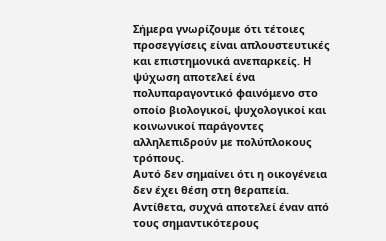Σήμερα γνωρίζουμε ότι τέτοιες προσεγγίσεις είναι απλουστευτικές και επιστημονικά ανεπαρκείς. Η ψύχωση αποτελεί ένα πολυπαραγοντικό φαινόμενο στο οποίο βιολογικοί, ψυχολογικοί και κοινωνικοί παράγοντες αλληλεπιδρούν με πολύπλοκους τρόπους.
Αυτό δεν σημαίνει ότι η οικογένεια δεν έχει θέση στη θεραπεία. Αντίθετα, συχνά αποτελεί έναν από τους σημαντικότερους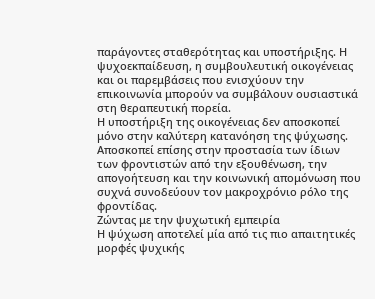παράγοντες σταθερότητας και υποστήριξης. Η ψυχοεκπαίδευση, η συμβουλευτική οικογένειας και οι παρεμβάσεις που ενισχύουν την επικοινωνία μπορούν να συμβάλουν ουσιαστικά στη θεραπευτική πορεία.
Η υποστήριξη της οικογένειας δεν αποσκοπεί μόνο στην καλύτερη κατανόηση της ψύχωσης. Αποσκοπεί επίσης στην προστασία των ίδιων των φροντιστών από την εξουθένωση, την απογοήτευση και την κοινωνική απομόνωση που συχνά συνοδεύουν τον μακροχρόνιο ρόλο της φροντίδας.
Ζώντας με την ψυχωτική εμπειρία
Η ψύχωση αποτελεί μία από τις πιο απαιτητικές μορφές ψυχικής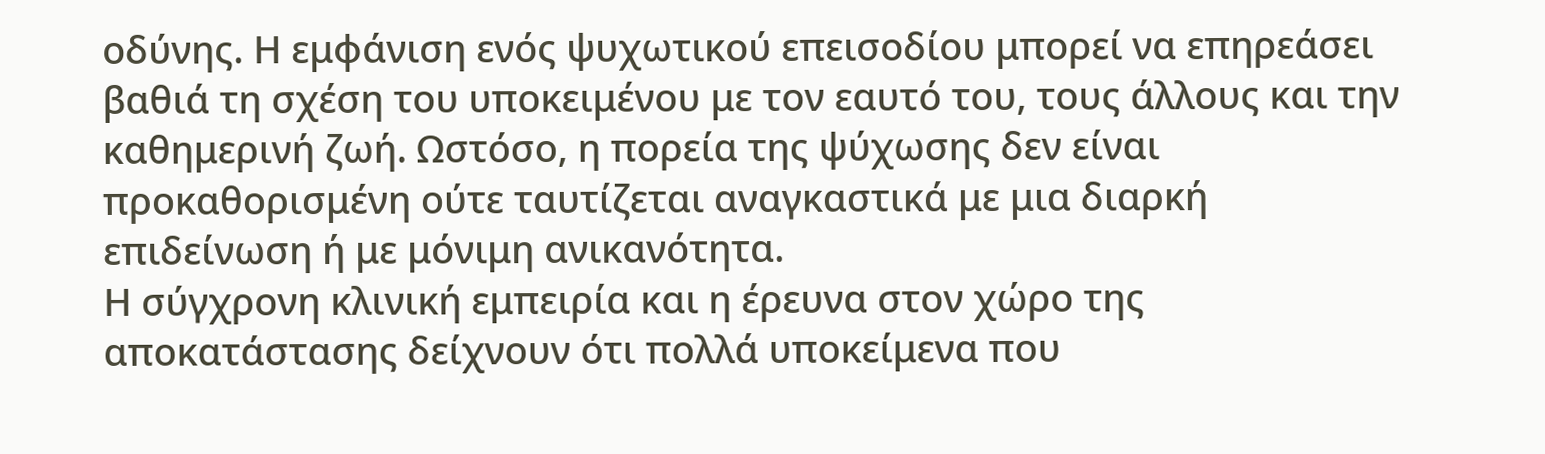οδύνης. Η εμφάνιση ενός ψυχωτικού επεισοδίου μπορεί να επηρεάσει βαθιά τη σχέση του υποκειμένου με τον εαυτό του, τους άλλους και την καθημερινή ζωή. Ωστόσο, η πορεία της ψύχωσης δεν είναι προκαθορισμένη ούτε ταυτίζεται αναγκαστικά με μια διαρκή επιδείνωση ή με μόνιμη ανικανότητα.
Η σύγχρονη κλινική εμπειρία και η έρευνα στον χώρο της αποκατάστασης δείχνουν ότι πολλά υποκείμενα που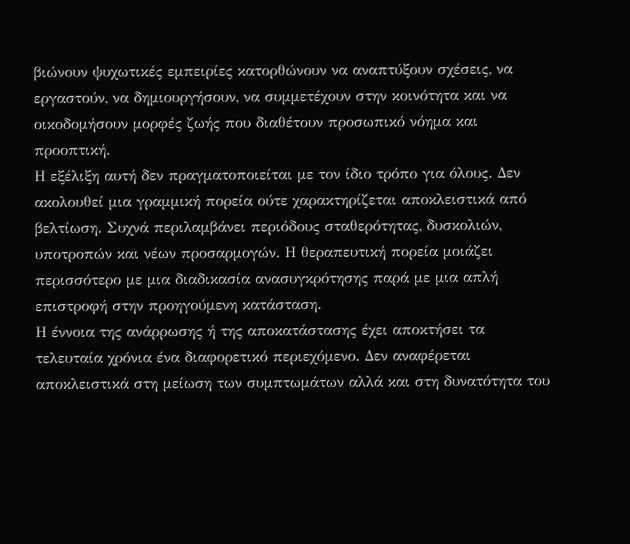βιώνουν ψυχωτικές εμπειρίες κατορθώνουν να αναπτύξουν σχέσεις, να εργαστούν, να δημιουργήσουν, να συμμετέχουν στην κοινότητα και να οικοδομήσουν μορφές ζωής που διαθέτουν προσωπικό νόημα και προοπτική.
Η εξέλιξη αυτή δεν πραγματοποιείται με τον ίδιο τρόπο για όλους. Δεν ακολουθεί μια γραμμική πορεία ούτε χαρακτηρίζεται αποκλειστικά από βελτίωση. Συχνά περιλαμβάνει περιόδους σταθερότητας, δυσκολιών, υποτροπών και νέων προσαρμογών. Η θεραπευτική πορεία μοιάζει περισσότερο με μια διαδικασία ανασυγκρότησης παρά με μια απλή επιστροφή στην προηγούμενη κατάσταση.
Η έννοια της ανάρρωσης ή της αποκατάστασης έχει αποκτήσει τα τελευταία χρόνια ένα διαφορετικό περιεχόμενο. Δεν αναφέρεται αποκλειστικά στη μείωση των συμπτωμάτων αλλά και στη δυνατότητα του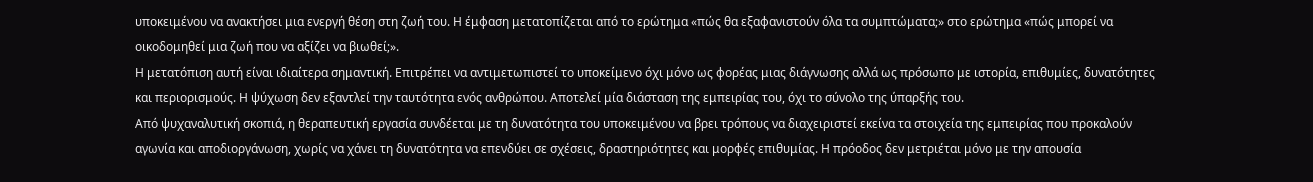υποκειμένου να ανακτήσει μια ενεργή θέση στη ζωή του. Η έμφαση μετατοπίζεται από το ερώτημα «πώς θα εξαφανιστούν όλα τα συμπτώματα;» στο ερώτημα «πώς μπορεί να οικοδομηθεί μια ζωή που να αξίζει να βιωθεί;».
Η μετατόπιση αυτή είναι ιδιαίτερα σημαντική. Επιτρέπει να αντιμετωπιστεί το υποκείμενο όχι μόνο ως φορέας μιας διάγνωσης αλλά ως πρόσωπο με ιστορία, επιθυμίες, δυνατότητες και περιορισμούς. Η ψύχωση δεν εξαντλεί την ταυτότητα ενός ανθρώπου. Αποτελεί μία διάσταση της εμπειρίας του, όχι το σύνολο της ύπαρξής του.
Από ψυχαναλυτική σκοπιά, η θεραπευτική εργασία συνδέεται με τη δυνατότητα του υποκειμένου να βρει τρόπους να διαχειριστεί εκείνα τα στοιχεία της εμπειρίας που προκαλούν αγωνία και αποδιοργάνωση, χωρίς να χάνει τη δυνατότητα να επενδύει σε σχέσεις, δραστηριότητες και μορφές επιθυμίας. Η πρόοδος δεν μετριέται μόνο με την απουσία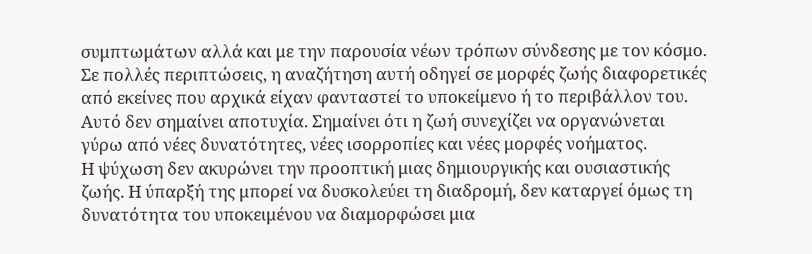συμπτωμάτων αλλά και με την παρουσία νέων τρόπων σύνδεσης με τον κόσμο.
Σε πολλές περιπτώσεις, η αναζήτηση αυτή οδηγεί σε μορφές ζωής διαφορετικές από εκείνες που αρχικά είχαν φανταστεί το υποκείμενο ή το περιβάλλον του. Αυτό δεν σημαίνει αποτυχία. Σημαίνει ότι η ζωή συνεχίζει να οργανώνεται γύρω από νέες δυνατότητες, νέες ισορροπίες και νέες μορφές νοήματος.
Η ψύχωση δεν ακυρώνει την προοπτική μιας δημιουργικής και ουσιαστικής ζωής. Η ύπαρξή της μπορεί να δυσκολεύει τη διαδρομή, δεν καταργεί όμως τη δυνατότητα του υποκειμένου να διαμορφώσει μια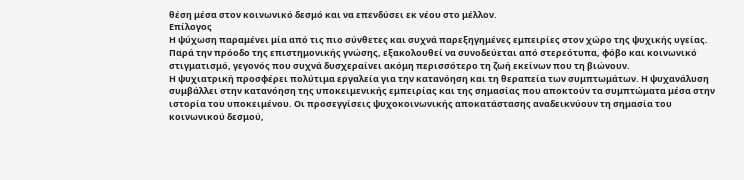θέση μέσα στον κοινωνικό δεσμό και να επενδύσει εκ νέου στο μέλλον.
Επίλογος
Η ψύχωση παραμένει μία από τις πιο σύνθετες και συχνά παρεξηγημένες εμπειρίες στον χώρο της ψυχικής υγείας. Παρά την πρόοδο της επιστημονικής γνώσης, εξακολουθεί να συνοδεύεται από στερεότυπα, φόβο και κοινωνικό στιγματισμό, γεγονός που συχνά δυσχεραίνει ακόμη περισσότερο τη ζωή εκείνων που τη βιώνουν.
Η ψυχιατρική προσφέρει πολύτιμα εργαλεία για την κατανόηση και τη θεραπεία των συμπτωμάτων. Η ψυχανάλυση συμβάλλει στην κατανόηση της υποκειμενικής εμπειρίας και της σημασίας που αποκτούν τα συμπτώματα μέσα στην ιστορία του υποκειμένου. Οι προσεγγίσεις ψυχοκοινωνικής αποκατάστασης αναδεικνύουν τη σημασία του κοινωνικού δεσμού,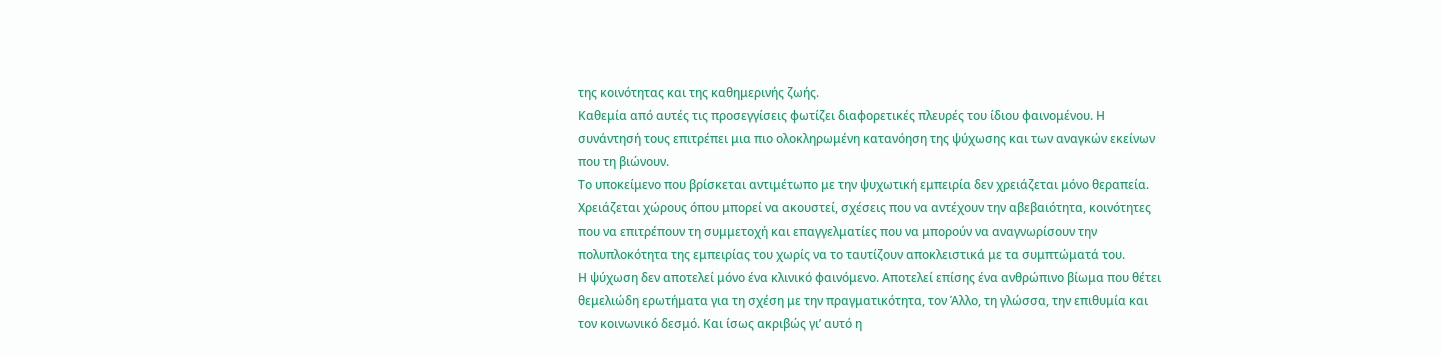της κοινότητας και της καθημερινής ζωής.
Καθεμία από αυτές τις προσεγγίσεις φωτίζει διαφορετικές πλευρές του ίδιου φαινομένου. Η συνάντησή τους επιτρέπει μια πιο ολοκληρωμένη κατανόηση της ψύχωσης και των αναγκών εκείνων που τη βιώνουν.
Το υποκείμενο που βρίσκεται αντιμέτωπο με την ψυχωτική εμπειρία δεν χρειάζεται μόνο θεραπεία. Χρειάζεται χώρους όπου μπορεί να ακουστεί, σχέσεις που να αντέχουν την αβεβαιότητα, κοινότητες που να επιτρέπουν τη συμμετοχή και επαγγελματίες που να μπορούν να αναγνωρίσουν την πολυπλοκότητα της εμπειρίας του χωρίς να το ταυτίζουν αποκλειστικά με τα συμπτώματά του.
Η ψύχωση δεν αποτελεί μόνο ένα κλινικό φαινόμενο. Αποτελεί επίσης ένα ανθρώπινο βίωμα που θέτει θεμελιώδη ερωτήματα για τη σχέση με την πραγματικότητα, τον Άλλο, τη γλώσσα, την επιθυμία και τον κοινωνικό δεσμό. Και ίσως ακριβώς γι’ αυτό η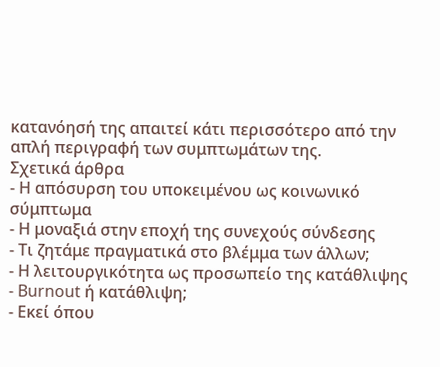κατανόησή της απαιτεί κάτι περισσότερο από την απλή περιγραφή των συμπτωμάτων της.
Σχετικά άρθρα
- Η απόσυρση του υποκειμένου ως κοινωνικό σύμπτωμα
- Η μοναξιά στην εποχή της συνεχούς σύνδεσης
- Τι ζητάμε πραγματικά στο βλέμμα των άλλων;
- Η λειτουργικότητα ως προσωπείο της κατάθλιψης
- Burnout ή κατάθλιψη;
- Εκεί όπου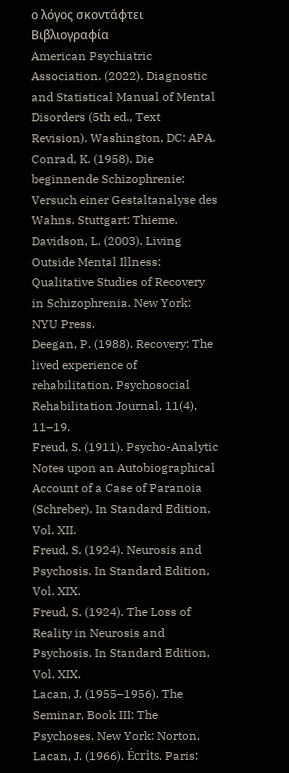ο λόγος σκοντάφτει
Βιβλιογραφία
American Psychiatric Association. (2022). Diagnostic and Statistical Manual of Mental Disorders (5th ed., Text Revision). Washington, DC: APA.
Conrad, K. (1958). Die beginnende Schizophrenie: Versuch einer Gestaltanalyse des Wahns. Stuttgart: Thieme.
Davidson, L. (2003). Living Outside Mental Illness: Qualitative Studies of Recovery in Schizophrenia. New York: NYU Press.
Deegan, P. (1988). Recovery: The lived experience of rehabilitation. Psychosocial Rehabilitation Journal, 11(4), 11–19.
Freud, S. (1911). Psycho-Analytic Notes upon an Autobiographical Account of a Case of Paranoia (Schreber). In Standard Edition, Vol. XII.
Freud, S. (1924). Neurosis and Psychosis. In Standard Edition, Vol. XIX.
Freud, S. (1924). The Loss of Reality in Neurosis and Psychosis. In Standard Edition, Vol. XIX.
Lacan, J. (1955–1956). The Seminar, Book III: The Psychoses. New York: Norton.
Lacan, J. (1966). Écrits. Paris: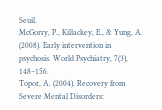Seuil.
McGorry, P., Killackey, E., & Yung, A. (2008). Early intervention in psychosis. World Psychiatry, 7(3), 148–156.
Topor, A. (2004). Recovery from Severe Mental Disorders: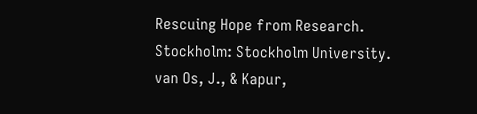Rescuing Hope from Research. Stockholm: Stockholm University.
van Os, J., & Kapur,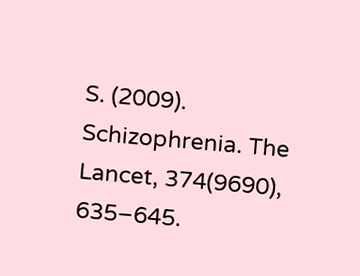S. (2009). Schizophrenia. The Lancet, 374(9690), 635–645.